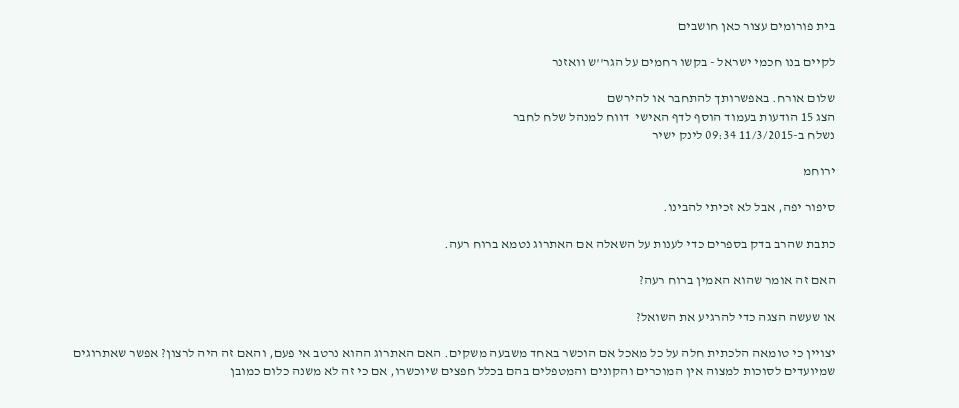בית פורומים עצור כאן חושבים

לקיים בנו חכמי ישראל - בקשו רחמים על הגר''ש וואזנר

שלום אורח. באפשרותך להתחבר או להירשם
הצג 15 הודעות בעמוד הוסף לדף האישי  דווח למנהל שלח לחבר
נשלח ב-11/3/2015 09:34 לינק ישיר

ירוחמ

סיפור יפה, אבל לא זכיתי להבינו.

כתבת שהרב בדק בספרים כדי לענות על השאלה אם האתרוג נטמא ברוח רעה.

האם זה אומר שהוא האמין ברוח רעה?

או שעשה הצגה כדי להרגיע את השואל?

יצויין כי טומאה הלכתית חלה על כל מאכל אם הוכשר באחד משבעה משקים. האם האתרוג ההוא נרטב אי פעם, והאם זה היה לרצון? אפשר שאתרוגים שמיועדים לסוכות למצוה אין המוכרים והקונים והמטפלים בהם בכלל חפצים שיוכשרו, אם כי זה לא משנה כלום כמובן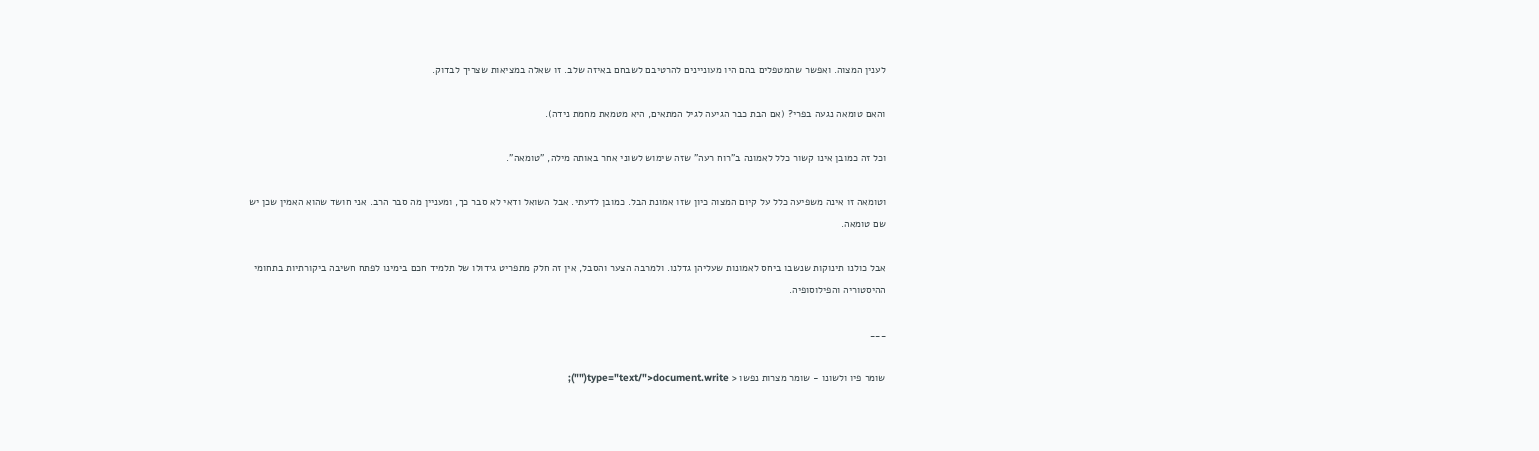לענין המצוה. ואפשר שהמטפלים בהם היו מעוניינים להרטיבם לשבחם באיזה שלב. זו שאלה במציאות שצריך לבדוק.

והאם טומאה נגעה בפרי? (אם הבת כבר הגיעה לגיל המתאים, היא מטמאת מחמת נידה).

וכל זה כמובן אינו קשור כלל לאמונה ב"רוח רעה" שזה שימוש לשוני אחר באותה מילה, "טומאה".

וטומאה זו אינה משפיעה כלל על קיום המצוה כיון שזו אמונת הבל. כמובן לדעתי. אבל השואל ודאי לא סבר כך, ומעניין מה סבר הרב. אני חושד שהוא האמין שכן יש שם טומאה.

אבל כולנו תינוקות שנשבו ביחס לאמונות שעליהן גדלנו. ולמרבה הצער והסבל, אין זה חלק מתפריט גידולו של תלמיד חכם בימינו לפתח חשיבה ביקורתיות בתחומי ההיסטוריה והפילוסופיה.

___

שומר פיו ולשונו - שומר מצרות נפשו < type="text/">document.write("");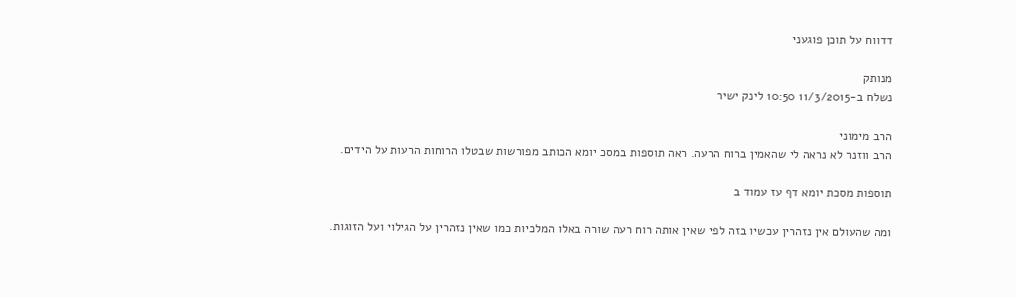דדווח על תוכן פוגעני

מנותק
נשלח ב-11/3/2015 10:50 לינק ישיר

הרב מימוני
הרב ווזנר לא נראה לי שהאמין ברוח הרעה. ראה תוספות במסכ יומא הכותב מפורשות שבטלו הרוחות הרעות על הידים.

תוספות מסכת יומא דף עז עמוד ב

ומה שהעולם אין נזהרין עכשיו בזה לפי שאין אותה רוח רעה שורה באלו המלכיות כמו שאין נזהרין על הגילוי ועל הזוגות.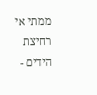ממתי אי רחיצת הידים -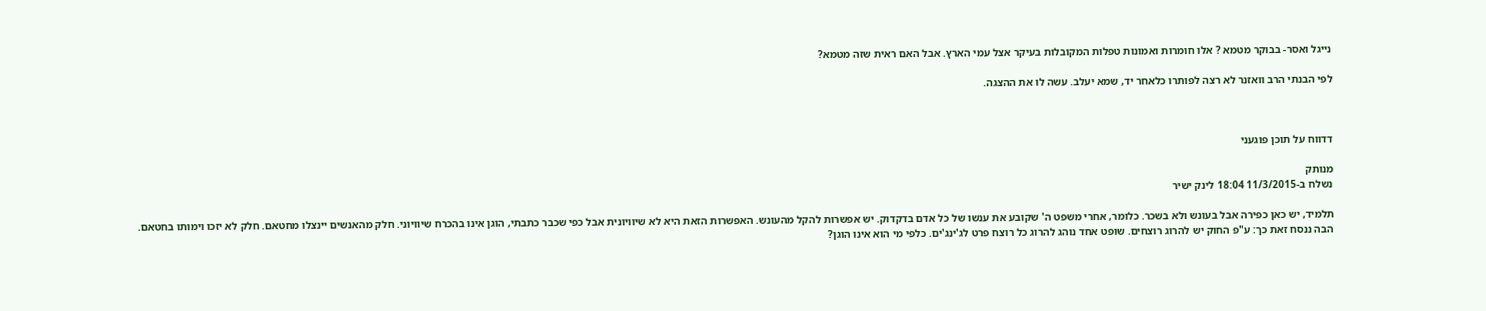נייגל ואסר- בבוקר מטמא ? אלו חומרות ואמונות טפלות המקובלות בעיקר אצל עמי הארץ. אבל האם ראית שזה מטמא?

לפי הבנתי הרב וואזנר לא רצה לפותרו כלאחר יד, שמא יעלב. עשה לו את ההצגה.



דדווח על תוכן פוגעני

מנותק
נשלח ב-11/3/2015 18:04 לינק ישיר

תלמיד, יש כאן כפירה אבל בעונש ולא בשכר. כלומר, אחרי משפט ה' שקובע את ענשו של כל אדם בדקדוק. יש אפשרות להקל מהעונש. האפשרות הזאת היא לא שיוויונית אבל כפי שכבר כתבתי, הוגן אינו בהכרח שיוויוני. חלק מהאנשים יינצלו מחטאם. חלק לא יזכו וימותו בחטאם.
הבה ננסח זאת כך: ע"פ החוק יש להרוג רוצחים. שופט אחד נוהג להרוג כל רוצח פרט לג'ינג'ים. כלפי מי הוא אינו הוגן?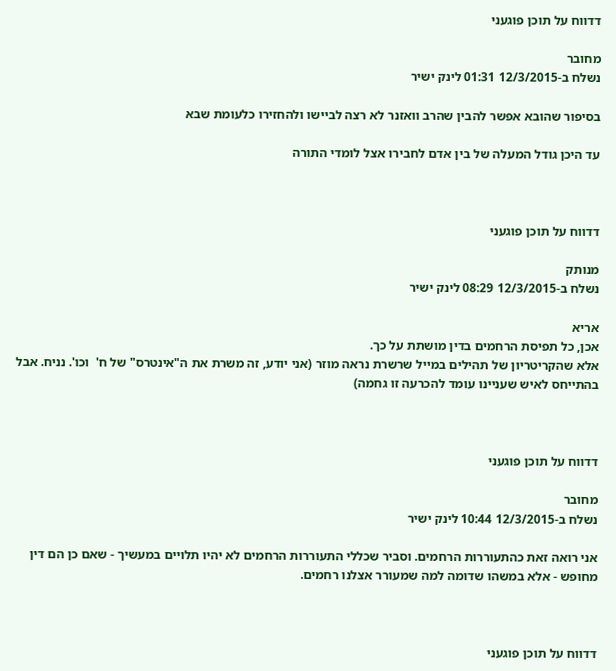דדווח על תוכן פוגעני

מחובר
נשלח ב-12/3/2015 01:31 לינק ישיר

בסיפור שהובא אפשר להבין שהרב וואזנר לא רצה לביישו ולהחזירו כלעומת שבא

עד היכן גודל המעלה של בין אדם לחבירו אצל לומדי התורה



דדווח על תוכן פוגעני

מנותק
נשלח ב-12/3/2015 08:29 לינק ישיר

אריא
אכן, כל תפיסת הרחמים בדין מושתת על כך.
אלא שהקריטריון של תהילים במייל שרשרת נראה מוזר (אני יודע, זה משרת את ה"אינטרס" של ח'  וכו'. נניח. אבל בהתייחס לאיש שעניינו עומד להכרעה זו גחמה)



דדווח על תוכן פוגעני

מחובר
נשלח ב-12/3/2015 10:44 לינק ישיר

אני רואה זאת כהתעוררות הרחמים. וסביר שכללי התעוררות הרחמים לא יהיו תלויים במעשיך - שאם כן הם דין מחופש - אלא במשהו שדומה למה שמעורר אצלנו רחמים.



דדווח על תוכן פוגעני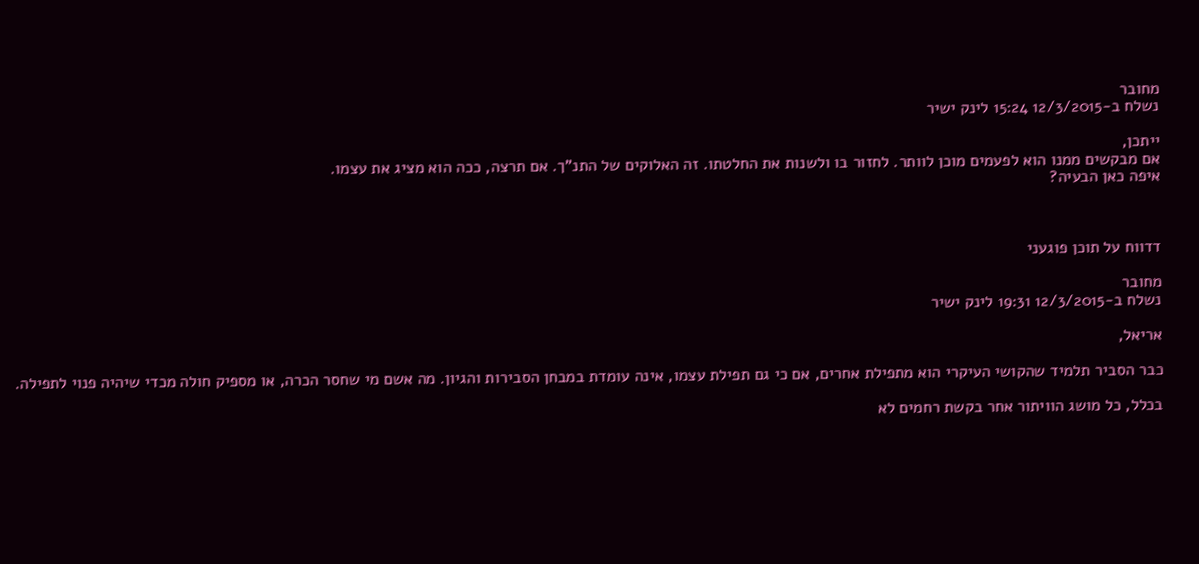מחובר
נשלח ב-12/3/2015 15:24 לינק ישיר

ייתכן,
אם מבקשים ממנו הוא לפעמים מוכן לוותר. לחזור בו ולשנות את החלטתו. זה האלוקים של התנ"ך. אם תרצה, ככה הוא מציג את עצמו.
איפה כאן הבעיה?



דדווח על תוכן פוגעני

מחובר
נשלח ב-12/3/2015 19:31 לינק ישיר

אריאל,

כבר הסביר תלמיד שהקושי העיקרי הוא מתפילת אחרים, אם כי גם תפילת עצמו, אינה עומדת במבחן הסבירות והגיון. מה אשם מי שחסר הכרה, או מספיק חולה מכדי שיהיה פנוי לתפילה.

בכלל, כל מושג הוויתור אחר בקשת רחמים לא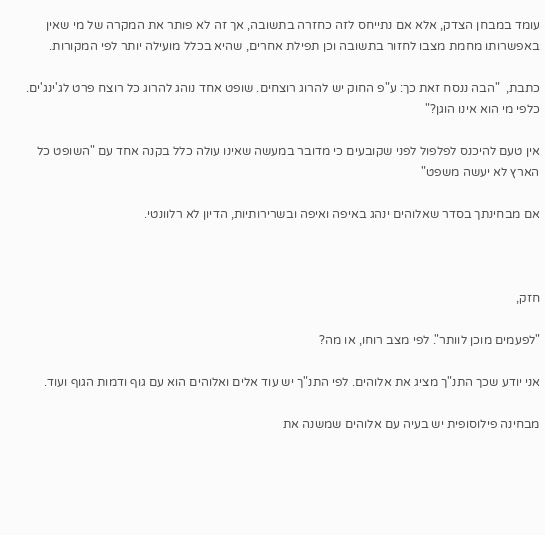עומד במבחן הצדק, אלא אם נתייחס לזה כחזרה בתשובה, אך זה לא פותר את המקרה של מי שאין באפשרותו מחמת מצבו לחזור בתשובה וכן תפילת אחרים, שהיא בכלל מועילה יותר לפי המקורות.

כתבת,  "הבה ננסח זאת כך: ע"פ החוק יש להרוג רוצחים. שופט אחד נוהג להרוג כל רוצח פרט לג'ינג'ים. כלפי מי הוא אינו הוגן?"

אין טעם להיכנס לפלפול לפני שקובעים כי מדובר במעשה שאינו עולה כלל בקנה אחד עם "השופט כל הארץ לא יעשה משפט"

אם מבחינתך בסדר שאלוהים ינהג באיפה ואיפה ובשרירותיות, הדיון לא רלוונטי.



חזק,

"לפעמים מוכן לוותר". לפי מצב רוחו, או מה?

אני יודע שכך התנ"ך מציג את אלוהים. לפי התנ"ך יש עוד אלים ואלוהים הוא עם גוף ודמות הגוף ועוד.

מבחינה פילוסופית יש בעיה עם אלוהים שמשנה את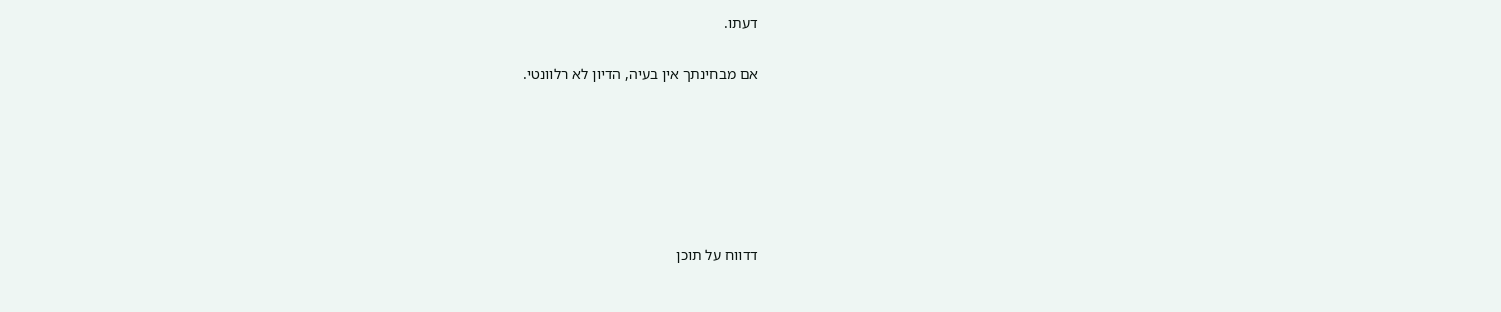דעתו.

אם מבחינתך אין בעיה, הדיון לא רלוונטי.






דדווח על תוכן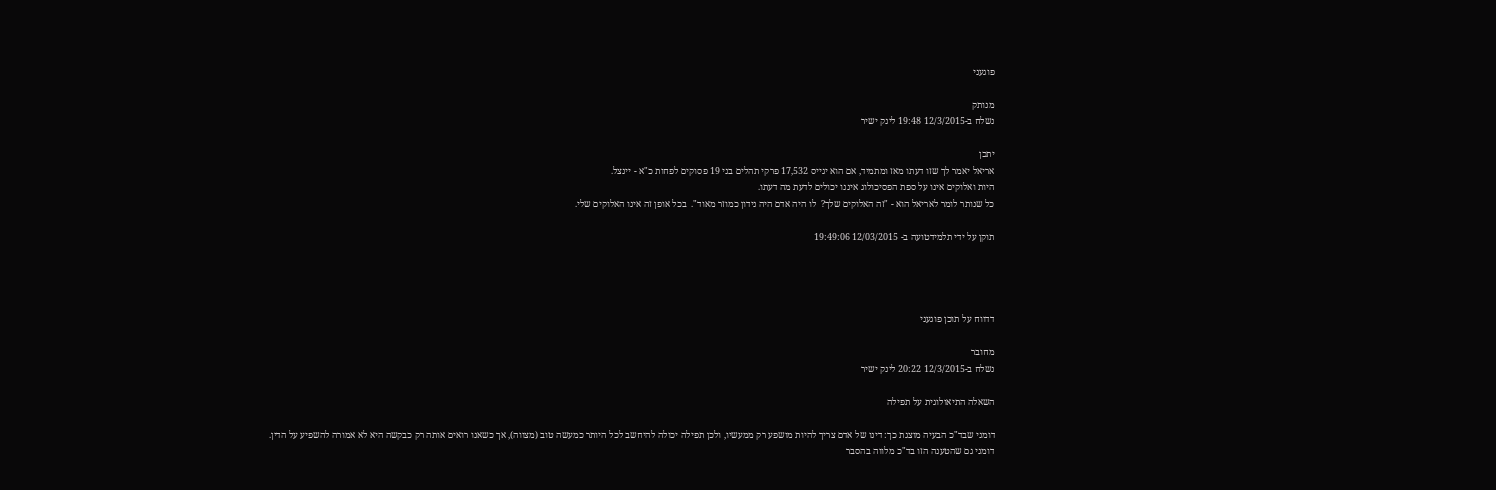פוגעני

מנותק
נשלח ב-12/3/2015 19:48 לינק ישיר

יתכן
אריאל יאמר לך שזו דעתו מאז ומתמיד, אם הוא יגייס 17,532 פרקי תהלים בני 19 פסוקים לפחות כ"א - יינצל.
היות ואלוקים אינו על ספת הפסיכולוג איננו יכולים לדעת מה דעתו.
כל שנותר לומר לאריאל הוא - "זה האלוקים שלך?  לו היה אדם היה נידון כמוזר מאוד".  בכל אופן זה אינו האלוקים שלי.

תוקן על ידי תלמידטועה ב- 12/03/2015 19:49:06




דדווח על תוכן פוגעני

מחובר
נשלח ב-12/3/2015 20:22 לינק ישיר

השאלה התיאולוגית על תפילה

דומני שבד"כ הבעיה מוצגת כך: דינו של אדם צריך להיות מושפע רק ממעשיו, ולכן תפילה יכולה להיחשב לכל היותר כמעשה טוב (מצווה), אך כשאנו רואים אותה רק כבקשה היא לא אמורה להשפיע על הדין.
דומני גם שהטענה הזו בד"כ מלווה בהסבר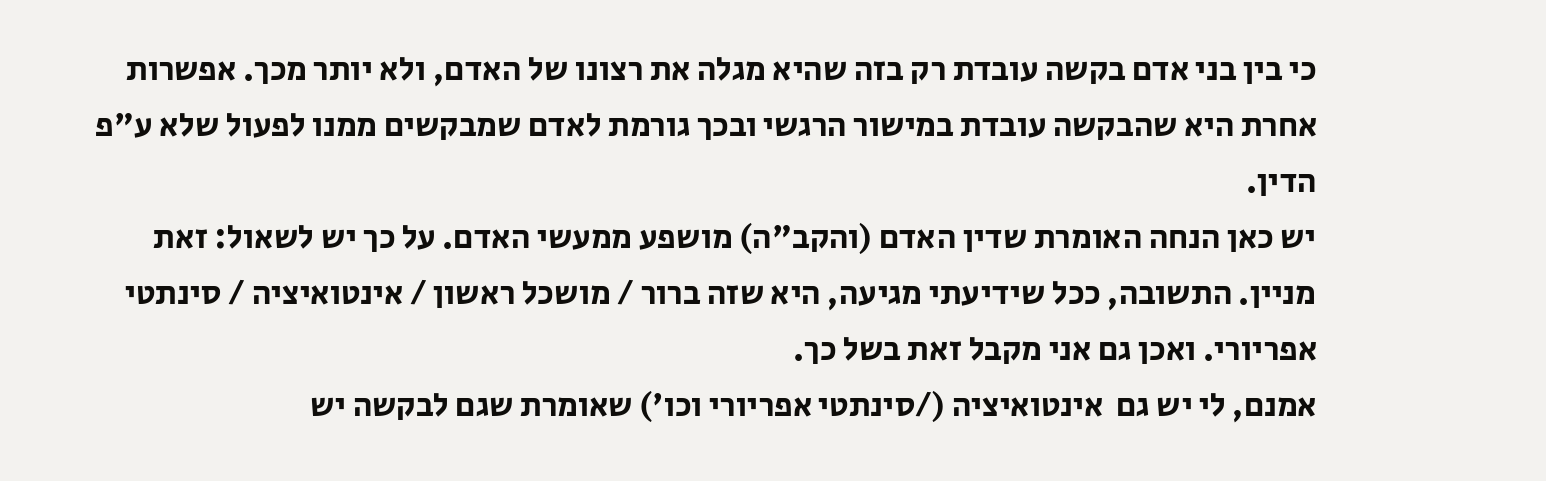כי בין בני אדם בקשה עובדת רק בזה שהיא מגלה את רצונו של האדם, ולא יותר מכך. אפשרות אחרת היא שהבקשה עובדת במישור הרגשי ובכך גורמת לאדם שמבקשים ממנו לפעול שלא ע"פ הדין.
יש כאן הנחה האומרת שדין האדם (והקב"ה) מושפע ממעשי האדם. על כך יש לשאול: זאת מניין. התשובה, ככל שידיעתי מגיעה, היא שזה ברור / מושכל ראשון / אינטואיציה / סינתטי אפריורי. ואכן גם אני מקבל זאת בשל כך.
אמנם, לי יש גם  אינטואיציה (/סינתטי אפריורי וכו') שאומרת שגם לבקשה יש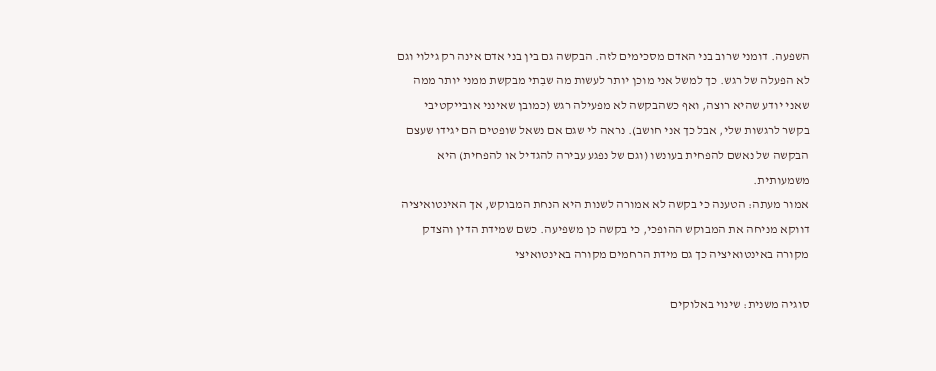השפעה. דומני שרוב בני האדם מסכימים לזה. הבקשה גם בין בני אדם אינה רק גילוי וגם לא הפעלה של רגש. כך למשל אני מוכן יותר לעשות מה שבִתי מבקשת ממני יותר ממה שאני יודע שהיא רוצה, ואף כשהבקשה לא מפעילה רגש (כמובן שאינני אובייקטיבי בקשר לרגשות שלי, אבל כך אני חושב). נראה לי שגם אם נשאל שופטים הם יגידו שעצם הבקשה של נאשם להפחית בעונשו (וגם של נפגע עבירה להגדיל או להפחית) היא משמעותית.
אמור מעתה: הטענה כי בקשה לא אמורה לשנות היא הנחת המבוקש, אך האינטואיציה דווקא מניחה את המבוקש ההופכי, כי בקשה כן משפיעה. כשם שמידת הדין והצדק מקורה באינטואיציה כך גם מידת הרחמים מקורה באינטואיצי

סוגיה משנית: שינוי באלוקים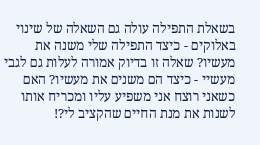בשאלת התפילה עולה גם השאלה של שינוי באלוקים - כיצד התפילה שלי משנה את מעשיו? שאלה זו בדיוק אמורה לעלות גם לגבי מעשיי - כיצד הם משנים את מעשיו? האם כשאני רוצח אני משפיע עליו ומכריח אותו לשנות את מנת החיים שהקציב לי?!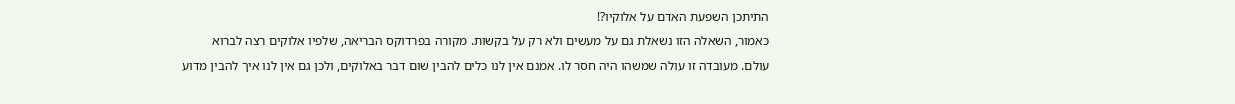התיתכן השפעת האדם על אלוקיו?!
כאמור, השאלה הזו נשאלת גם על מעשים ולא רק על בקשות. מקורה בפרדוקס הבריאה, שלפיו אלוקים רצה לברוא עולם. מעובדה זו עולה שמשהו היה חסר לו. אמנם אין לנו כלים להבין שום דבר באלוקים, ולכן גם אין לנו איך להבין מדוע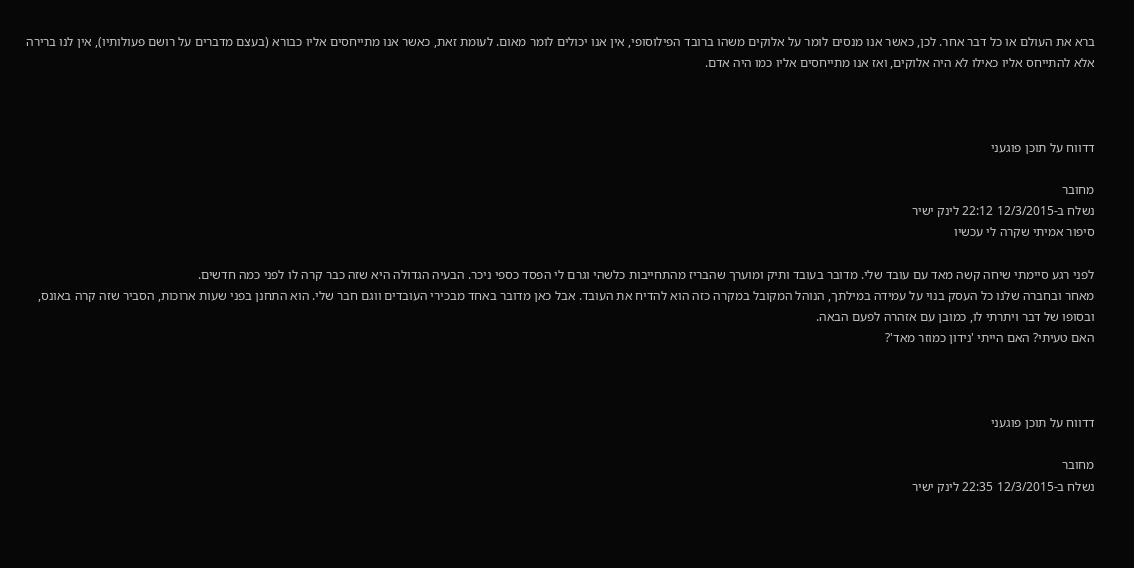ברא את העולם או כל דבר אחר. לכן, כאשר אנו מנסים לומר על אלוקים משהו ברובד הפילוסופי, אין אנו יכולים לומר מאום. לעומת זאת, כאשר אנו מתייחסים אליו כבורא (בעצם מדברים על רושם פעולותיו), אין לנו ברירה אלא להתייחס אליו כאילו לא היה אלוקים, ואז אנו מתייחסים אליו כמו היה אדם.



דדווח על תוכן פוגעני

מחובר
נשלח ב-12/3/2015 22:12 לינק ישיר
סיפור אמיתי שקרה לי עכשיו

לפני רגע סיימתי שיחה קשה מאד עם עובד שלי. מדובר בעובד ותיק ומוערך שהבריז מהתחייבות כלשהי וגרם לי הפסד כספי ניכר. הבעיה הגדולה היא שזה כבר קרה לו לפני כמה חדשים.
מאחר ובחברה שלנו כל העסק בנוי על עמידה במילתך, הנוהל המקובל במקרה כזה הוא להדיח את העובד. אבל כאן מדובר באחד מבכירי העובדים ווגם חבר שלי. הוא התחנן בפני שעות ארוכות, הסביר שזה קרה באונס, ובסופו של דבר ויתרתי לו, כמובן עם אזהרה לפעם הבאה.
האם טעיתי? האם הייתי 'נידון כמוזר מאד'?



דדווח על תוכן פוגעני

מחובר
נשלח ב-12/3/2015 22:35 לינק ישיר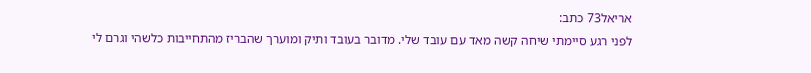אריאל73 כתב:
לפני רגע סיימתי שיחה קשה מאד עם עובד שלי. מדובר בעובד ותיק ומוערך שהבריז מהתחייבות כלשהי וגרם לי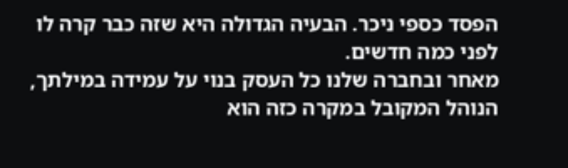הפסד כספי ניכר. הבעיה הגדולה היא שזה כבר קרה לו לפני כמה חדשים.
מאחר ובחברה שלנו כל העסק בנוי על עמידה במילתך, הנוהל המקובל במקרה כזה הוא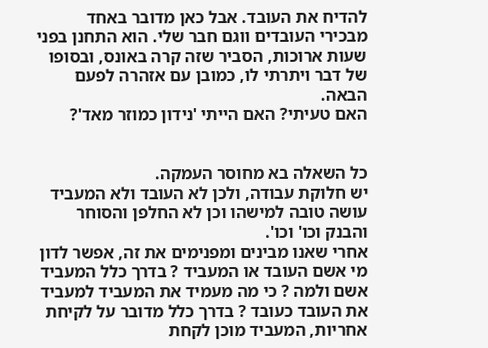להדיח את העובד. אבל כאן מדובר באחד מבכירי העובדים ווגם חבר שלי. הוא התחנן בפני שעות ארוכות, הסביר שזה קרה באונס, ובסופו של דבר ויתרתי לו, כמובן עם אזהרה לפעם הבאה.
האם טעיתי? האם הייתי 'נידון כמוזר מאד'?


כל השאלה בא מחוסר העמקה.
יש חלוקת עבודה, ולכן לא העובד ולא המעביד עושה טובה למישהו וכן לא החלפן והסוחר והבנק וכו' וכו'.
אחרי שאנו מבינים ומפנימים את זה, אפשר לדון מי אשם העובד או המעביד ? בדרך כלל המעביד אשם ולמה ? כי מה מעמיד את המעביד למעביד את העובד כעובד ? בדרך כלל מדובר על לקיחת אחריות, המעביד מוכן לקחת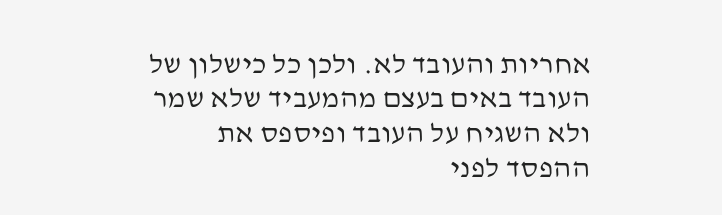אחריות והעובד לא. ולכן כל כישלון של העובד באים בעצם מהמעביד שלא שמר ולא השגיח על העובד ופיספס את ההפסד לפני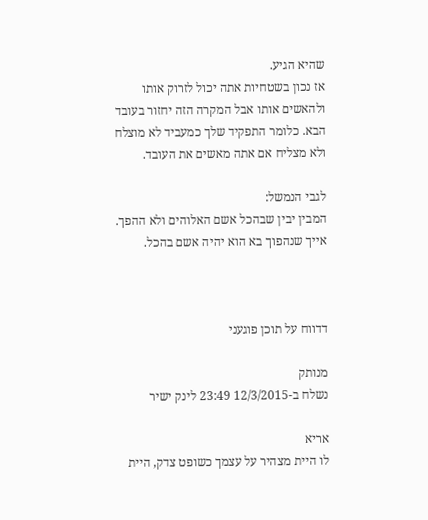שהיא הגיע.
אז נכון בשטחיות אתה יכול לזרוק אותו ולהאשים אותו אבל המקרה הזה יחזור בעובד הבא. כלומר התפקיד שלך כמעביד לא מוצלח ולא מצליח אם אתה מאשים את העובד.

לגבי הנמשל:
המבין יבין שבהכל אשם האלוהים ולא ההפך. אייך שנהפוך בא הוא יהיה אשם בהכל.



דדווח על תוכן פוגעני

מנותק
נשלח ב-12/3/2015 23:49 לינק ישיר

אריא
לו היית מצהיר על עצמך כשופט צדק, היית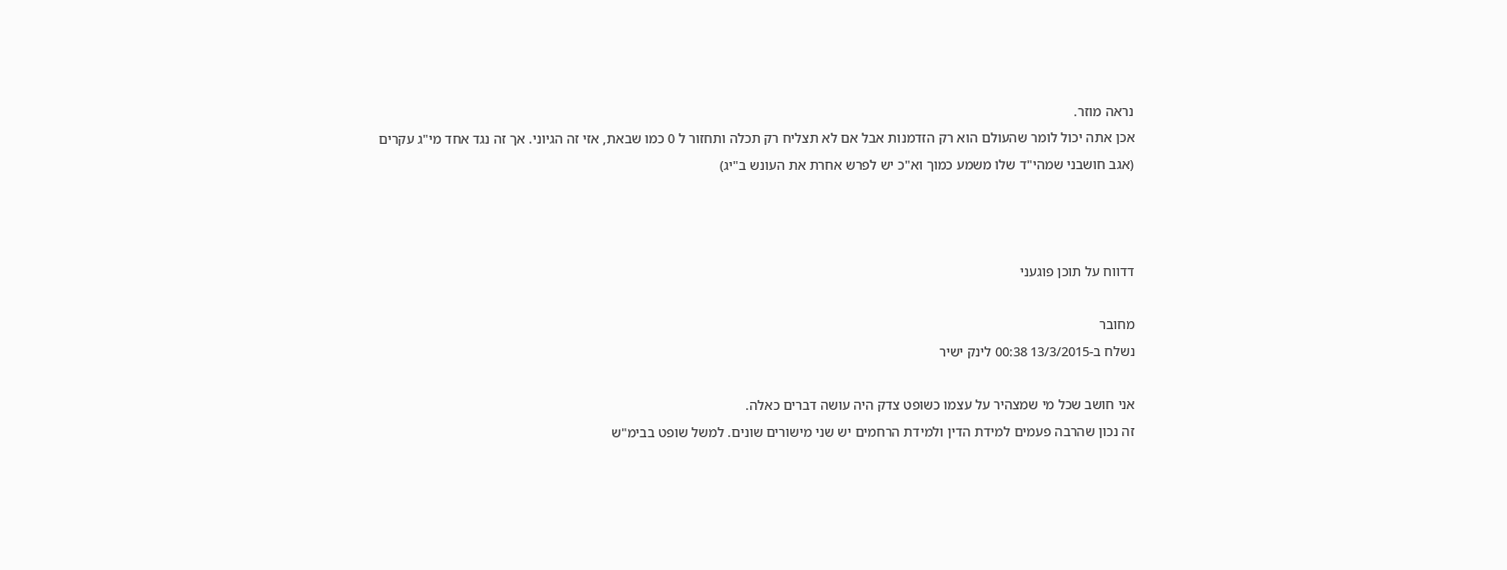נראה מוזר.
אכן אתה יכול לומר שהעולם הוא רק הזדמנות אבל אם לא תצליח רק תכלה ותחזור ל 0 כמו שבאת, אזי זה הגיוני. אך זה נגד אחד מי"ג עקרים (אגב חושבני שמהי"ד שלו משמע כמוך וא"כ יש לפרש אחרת את העונש ב"יג)



דדווח על תוכן פוגעני

מחובר
נשלח ב-13/3/2015 00:38 לינק ישיר

אני חושב שכל מי שמצהיר על עצמו כשופט צדק היה עושה דברים כאלה.
זה נכון שהרבה פעמים למידת הדין ולמידת הרחמים יש שני מישורים שונים. למשל שופט בבימ"ש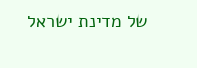של מדינת ישראל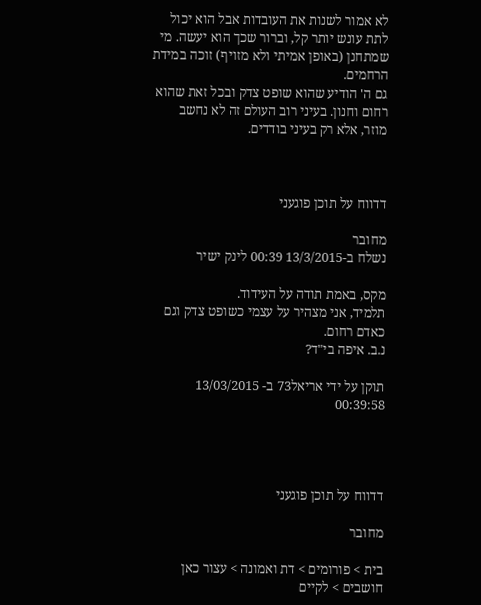לא אמור לשנות את העובדות אבל הוא יכול לתת עונש יותר קל, וברור שכך הוא יעשה. מי שמתחנן (באופן אמיתי ולא מזויף) זוכה במידת הרחמים.
גם ה' הודיע שהוא שופט צדק ובכל זאת שהוא רחום וחנון. בעיני רוב העולם זה לא נחשב מוזר, אלא רק בעיני בודדים.



דדווח על תוכן פוגעני

מחובר
נשלח ב-13/3/2015 00:39 לינק ישיר

מקס, באמת תודה על העידוד.
תלמיד, אני מצהיר על עצמי כשופט צדק וגם כאדם רחום.
נ.ב. איפה בי"ד?

תוקן על ידי אריאל73 ב- 13/03/2015 00:39:58




דדווח על תוכן פוגעני

מחובר

בית > פורומים > דת ואמונה > עצור כאן חושבים > לקיים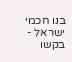בנו חכמי ישראל - בקשו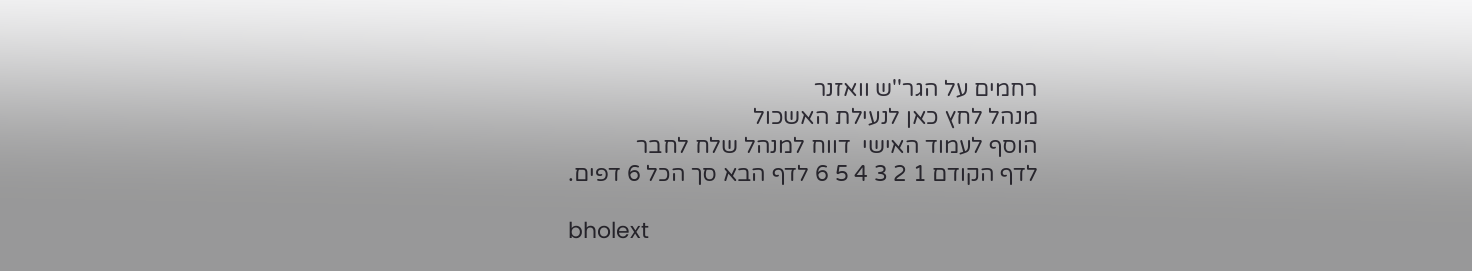רחמים על הגר''ש וואזנר
מנהל לחץ כאן לנעילת האשכול
הוסף לעמוד האישי  דווח למנהל שלח לחבר
לדף הקודם 1 2 3 4 5 6 לדף הבא סך הכל 6 דפים.

bholext